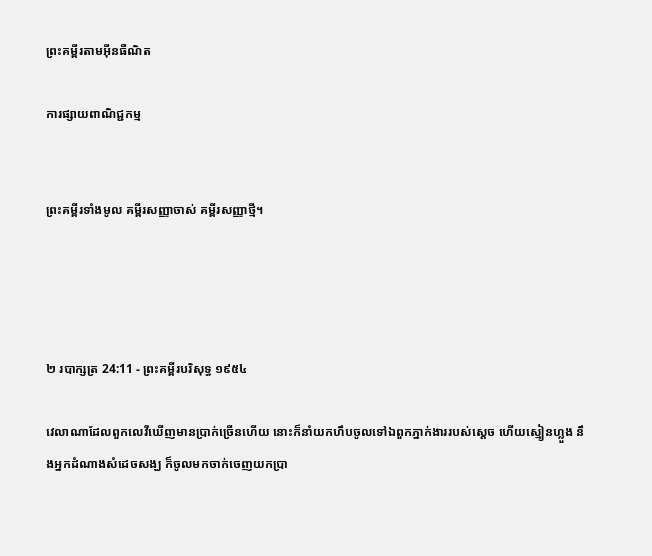ព្រះគម្ពីរតាមអ៊ីនធឺណិត

ការផ្សាយពាណិជ្ជកម្ម


ព្រះគម្ពីរទាំងមូល គម្ពីរសញ្ញាចាស់ គម្ពីរសញ្ញាថ្មី។




២ របា‌ក្សត្រ 24:11 - ព្រះគម្ពីរបរិសុទ្ធ ១៩៥៤

វេលាណាដែលពួកលេវីឃើញមានប្រាក់ច្រើនហើយ នោះក៏នាំយកហឹបចូលទៅឯពួកភ្នាក់‌ងាររបស់ស្តេច ហើយស្មៀនហ្លួង នឹងអ្នកដំណាងសំដេចសង្ឃ ក៏ចូលមកចាក់ចេញយកប្រា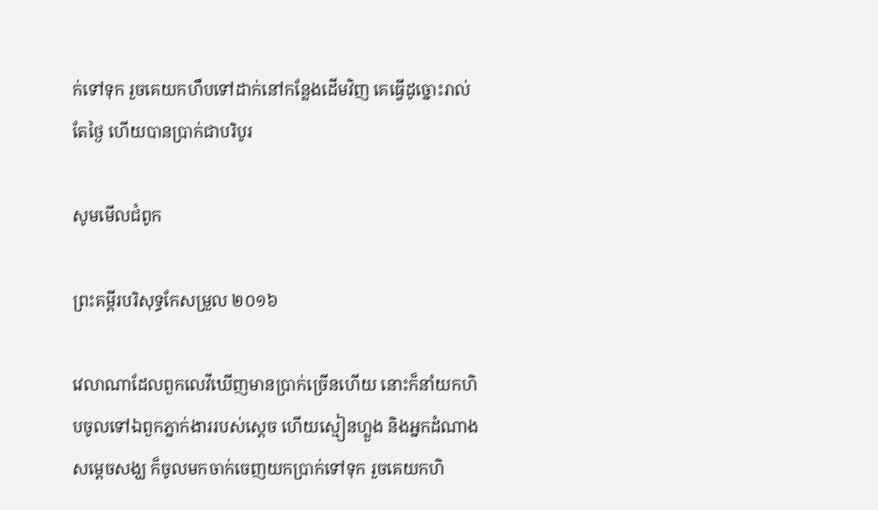ក់ទៅទុក រួចគេយកហឹបទៅដាក់នៅកន្លែងដើមវិញ គេធ្វើដូច្នោះរាល់តែថ្ងៃ ហើយបានប្រាក់ជាបរិបូរ

សូមមើលជំពូក

ព្រះគម្ពីរបរិសុទ្ធកែសម្រួល ២០១៦

វេលាណាដែលពួកលេវីឃើញមានប្រាក់ច្រើនហើយ នោះក៏នាំយកហិបចូលទៅឯពួកភ្នាក់ងាររបស់ស្តេច ហើយស្មៀនហ្លួង និងអ្នកដំណាងសម្ដេចសង្ឃ ក៏ចូលមកចាក់ចេញយកប្រាក់ទៅទុក រួចគេយកហិ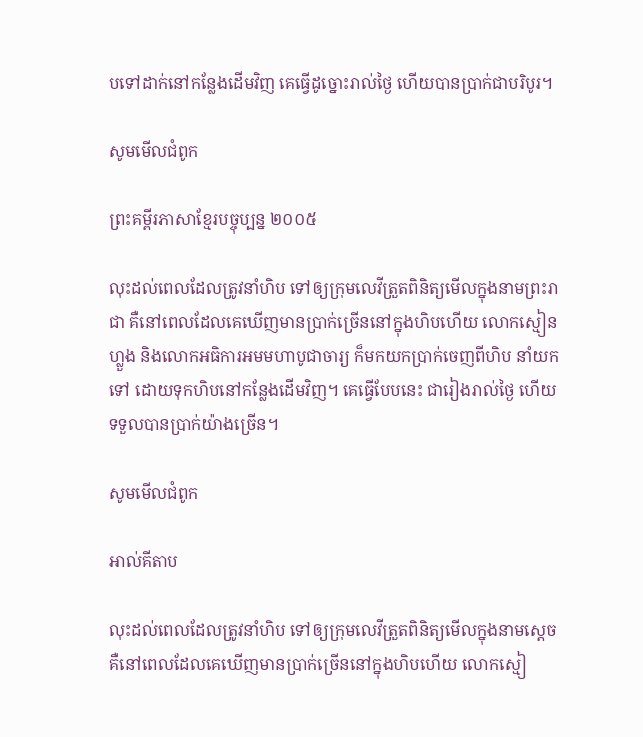បទៅដាក់នៅកន្លែងដើមវិញ គេធ្វើដូច្នោះរាល់ថ្ងៃ ហើយបានប្រាក់ជាបរិបូរ។

សូមមើលជំពូក

ព្រះគម្ពីរភាសាខ្មែរបច្ចុប្បន្ន ២០០៥

លុះដល់ពេលដែលត្រូវនាំហិប ទៅឲ្យក្រុមលេវីត្រួតពិនិត្យមើលក្នុងនាមព្រះ‌រាជា គឺនៅពេលដែលគេឃើញមានប្រាក់ច្រើននៅក្នុងហិបហើយ លោកស្មៀនហ្លួង និងលោកអធិ‌ការអមមហា‌បូជា‌ចារ្យ ក៏មកយកប្រាក់ចេញពីហិប នាំយកទៅ ដោយទុកហិបនៅកន្លែងដើមវិញ។ គេធ្វើបែបនេះ ជារៀងរាល់ថ្ងៃ ហើយទទួលបានប្រាក់យ៉ាងច្រើន។

សូមមើលជំពូក

អាល់គីតាប

លុះដល់ពេលដែលត្រូវនាំហិប ទៅឲ្យក្រុមលេវីត្រួតពិនិត្យមើលក្នុងនាមស្តេច គឺនៅពេលដែលគេឃើញមានប្រាក់ច្រើននៅក្នុងហិបហើយ លោកស្មៀ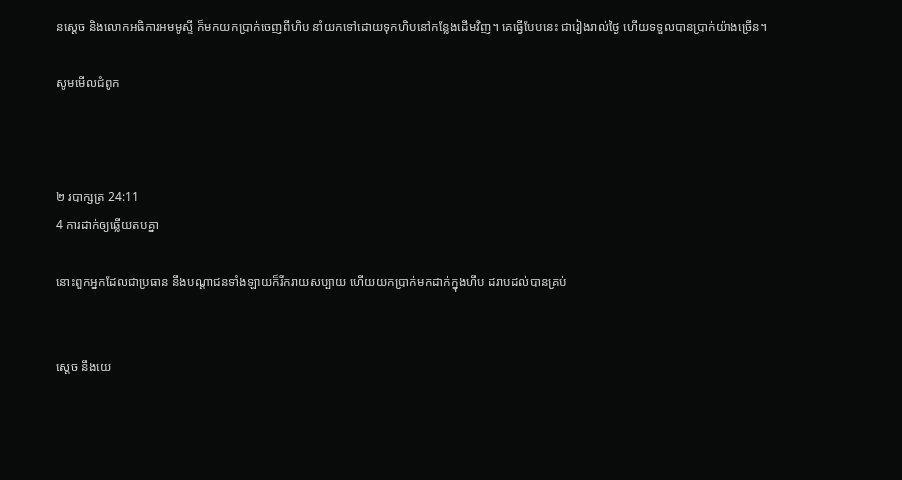នស្តេច និងលោកអធិ‌ការអមមូស្ទី ក៏មកយកប្រាក់ចេញពីហិប នាំយកទៅដោយទុកហិបនៅកន្លែងដើមវិញ។ គេធ្វើបែបនេះ ជារៀងរាល់ថ្ងៃ ហើយទទួលបានប្រាក់យ៉ាងច្រើន។

សូមមើលជំពូក



២ របា‌ក្សត្រ 24:11
4 ការដាក់ឲ្យឆ្លើយតបគ្នា

នោះពួកអ្នកដែលជាប្រធាន នឹងបណ្តាជនទាំង‌ឡាយក៏រីក‌រាយសប្បាយ ហើយយកប្រាក់មកដាក់ក្នុងហឹប ដរាបដល់បានគ្រប់


ស្តេច នឹងយេ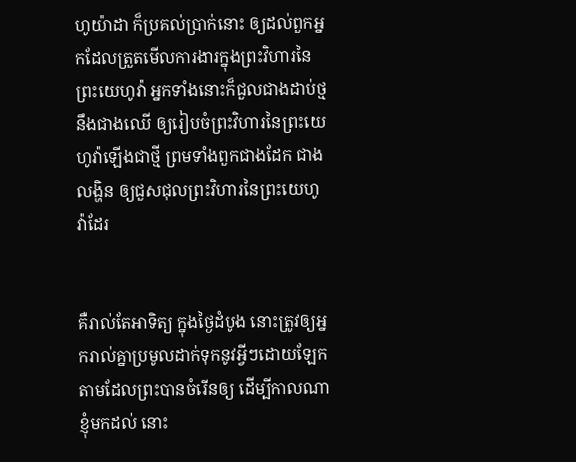ហូ‌យ៉ាដា ក៏ប្រគល់ប្រាក់នោះ ឲ្យដល់ពួកអ្នកដែលត្រួតមើលការ‌ងារក្នុងព្រះ‌វិហារនៃព្រះ‌យេហូវ៉ា អ្នកទាំងនោះក៏ជួលជាងដាប់ថ្ម នឹងជាងឈើ ឲ្យរៀបចំព្រះ‌វិហារនៃព្រះ‌យេហូវ៉ាឡើងជាថ្មី ព្រមទាំងពួកជាងដែក ជាងលង្ហិន ឲ្យជួស‌ជុលព្រះ‌វិហារនៃព្រះ‌យេហូវ៉ាដែរ


គឺរាល់តែអាទិត្យ ក្នុងថ្ងៃដំបូង នោះត្រូវឲ្យអ្នករាល់គ្នាប្រមូលដាក់ទុកនូវអ្វីៗដោយ‌ឡែក តាមដែលព្រះបានចំរើនឲ្យ ដើម្បីកាលណាខ្ញុំមកដល់ នោះ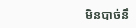មិនបាច់នឹ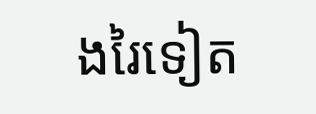ងរៃទៀត